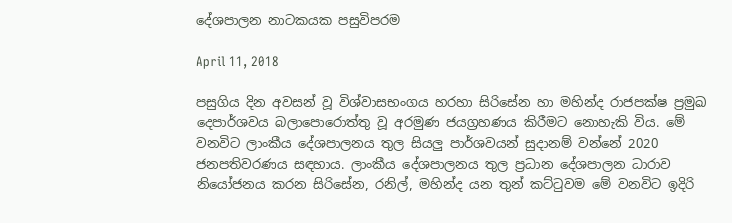දේශපාලන නාටකයක පසුවිපරම

April 11, 2018

පසුගිය දින අවසන් වූ විශ්වාසභංගය හරහා සිරිසේන හා මහින්ද රාජපක්ෂ ප්‍රමුඛ දෙපාර්ශවය බලාපොරොත්තු වූ අරමුණ ජයග්‍රහණය කිරීමට නොහැකි විය. මේ වනවිට ලාංකීය දේශපාලනය තුල සියලු පාර්ශවයන් සුදානම් වන්නේ 2020 ජනපතිවරණය සඳහාය. ලාංකීය දේශපාලනය තුල ප්‍රධාන දේශපාලන ධාරාව නියෝජනය කරන සිරිසේන, රනිල්, මහින්ද යන තුන් කට්ටුවම මේ වනවිට ඉදිරි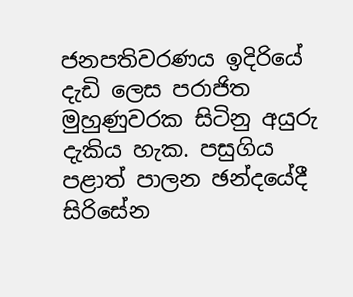ජනපතිවරණය ඉදිරියේ දැඩි ලෙස පරාජිත මුහුණුවරක සිටිනු අයුරු දැකිය හැක. පසුගිය පළාත් පාලන ඡන්දයේදී සිරිසේන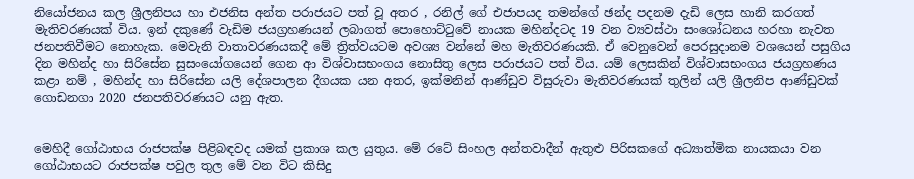නියෝජනය කල ශ්‍රීලනිපය හා එජනිස අන්ත පරාජයට පත් වූ අතර , රනිල් ගේ එජාපයද තමන්ගේ ඡන්ද පදනම දැඩි ලෙස හානි කරගත් මැතිවරණයක් විය. ඉන් දකුණේ වැඩිම ජයග්‍රහණයන් ලබාගත් පොහොට්ටුවේ නායක මහින්දටද 19 වන ව්‍යවස්ථා සංශෝධනය හරහා නැවත ජනපතිවීමට නොහැක. මෙවැනි වාතාවරණයකදී මේ ත්‍රිත්වයටම අවශ්‍ය වන්නේ මහ මැතිවරණයකි. ඒ වෙනුවෙන් පෙරසුදානම වශයෙන් පසුගිය දින මහින්ද හා සිරිසේන සුසංයෝගයෙන් ගෙන ආ විශ්වාසභංගය නොසිතු ලෙස පරාජයට පත් විය. යම් ලෙසකින් විශ්වාසභංගය ජයග්‍රහණය කළා නම් , මහින්ද හා සිරිසේන යලි දේශපාලන දීගයක යන අතර, ඉක්මනින් ආණ්ඩුව විසුරුවා මැතිවරණයක් තුලින් යලි ශ්‍රීලනිප ආණ්ඩුවක් ගොඩනගා 2020 ජනපතිවරණයට යනු ඇත.


මෙහිදී ගෝඨාභය රාජපක්ෂ පිළිබඳවද යමක් ප්‍රකාශ කල යුතුය. මේ රටේ සිංහල අන්තවාදීන් ඇතුළු පිරිසකගේ අධ්‍යාත්මික නායකයා වන ගෝඨාභයට රාජපක්ෂ පවුල තුල මේ වන විට කිසිදු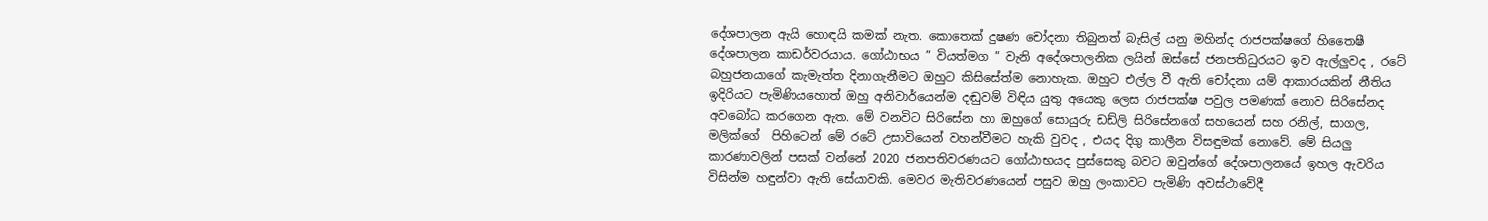දේශපාලන ඇයි හොඳයි කමක් නැත. කොතෙක් දුෂණ චෝදනා තිබුනත් බැසිල් යනු මහින්ද රාජපක්ෂගේ හිතෛෂී දේශපාලන කාඩර්වරයාය. ගෝඨාභය ” වියත්මග ” වැනි අදේශපාලනික ලයින් ඔස්සේ ජනපතිධුරයට ඉව ඇල්ලුවද , රටේ බහුජනයාගේ කැමැත්ත දිනාගැනීමට ඔහුට කිසිසේත්ම නොහැක. ඔහුට එල්ල වී ඇති චෝදනා යම් ආකාරයකින් නීතිය ඉදිරියට පැමිණියහොත් ඔහු අනිවාර්යෙන්ම දඬුවම් විඳිය යුතු අයෙකු ලෙස රාජපක්ෂ පවුල පමණක් නොව සිරිසේනද අවබෝධ කරගෙන ඇත. මේ වනවිට සිරිසේන හා ඔහුගේ සොයුරු ඩඩ්ලි සිරිසේනගේ සහයෙන් සහ රනිල්, සාගල, මලික්ගේ  පිහිටෙන් මේ රටේ උසාවියෙන් වහන්වීමට හැකි වුවද , එයද දිගු කාලීන විසඳුමක් නොවේ. මේ සියලු කාරණාවලින් පසක් වන්නේ 2020 ජනපතිවරණයට ගෝඨාභයද පුස්සෙකු බවට ඔවුන්ගේ දේශපාලනයේ ඉහල ඇවරිය විසින්ම හඳුන්වා ඇති සේයාවකි. මෙවර මැතිවරණයෙන් පසුව ඔහු ලංකාවට පැමිණි අවස්ථාවේදී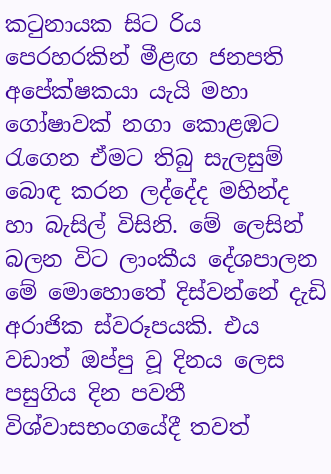කටුනායක සිට රිය පෙරහරකින් මීළඟ ජනපති අපේක්ෂකයා යැයි මහා ගෝෂාවක් නගා කොළඹට රැගෙන ඒමට තිබු සැලසුම් බොඳ කරන ලද්දේද මහින්ද හා බැසිල් විසිනි. මේ ලෙසින් බලන විට ලාංකීය දේශපාලන මේ මොහොතේ දිස්වන්නේ දැඩි අරාජික ස්වරූපයකි. එය වඩාත් ඔප්පු වූ දිනය ලෙස පසුගිය දින පවතී විශ්වාසභංගයේදී තවත්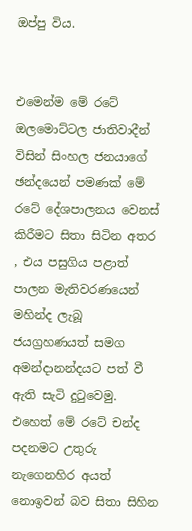ඔප්පු විය.


එමෙන්ම මේ රටේ ඔලමොට්ටල ජාතිවාදීන් විසින් සිංහල ජනයාගේ ඡන්දයෙන් පමණක් මේ රටේ දේශපාලනය වෙනස් කිරීමට සිතා සිටින අතර , එය පසුගිය පළාත් පාලන මැතිවරණයෙන් මහින්ද ලැබූ ජයග්‍රහණයත් සමග අමන්දානන්දයට පත් වී ඇති සැටි දුටුවෙමු. එහෙත් මේ රටේ චන්ද පදනමට උතුරු නැගෙනහිර අයත් නොඉවන් බව සිතා සිහින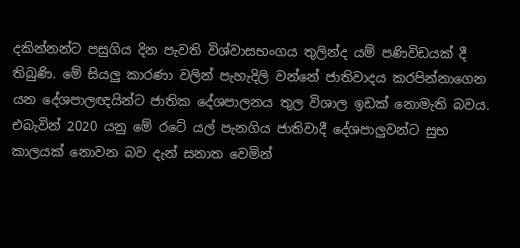දකින්නන්ට පසුගිය දින පැවති විශ්වාසභංගය තුලින්ද යම් පණිවිඩයක් දී තිබුණි. මේ සියලු කාරණා වලින් පැහැදිලි වන්නේ ජාතිවාදය කරපින්නාගෙන යන දේශපාලඥයින්ට ජාතික දේශපාලනය තුල විශාල ඉඩක් නොමැති බවය. එබැවින් 2020 යනු මේ රටේ යල් පැනගිය ජාතිවාදී දේශපාලුවන්ට සුභ කාලයක් නොවන බව දැන් සනාත වෙමින්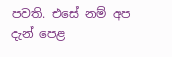පවති. එසේ නම් අප දැන් පෙළ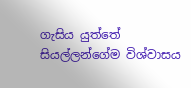ගැසිය යුත්තේ සියල්ලන්ගේම විශ්වාසය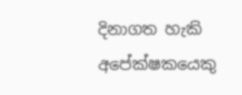දිනාගත හැකි අපේක්ෂකයෙකු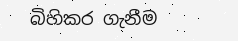බිහිකර ගැනීම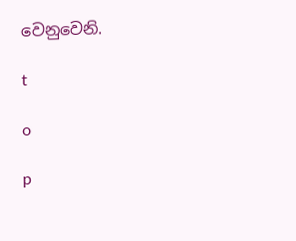වෙනුවෙනි.

t

o

p